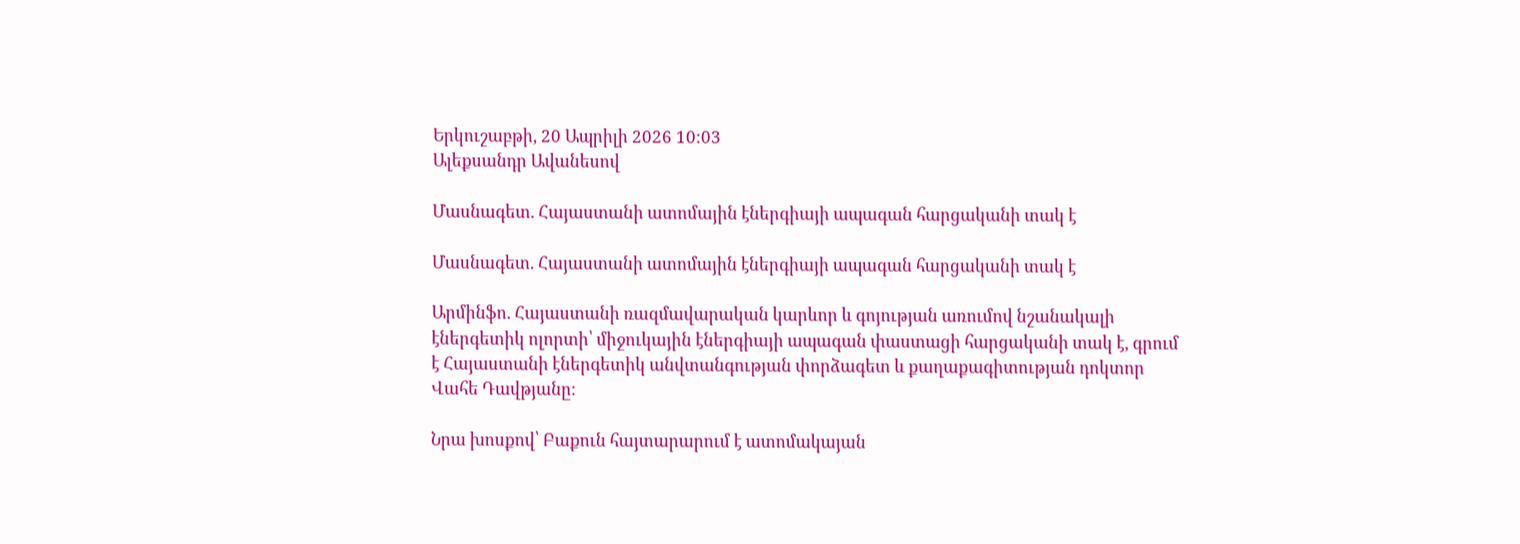Երկուշաբթի, 20 Ապրիլի 2026 10:03
Ալեքսանդր Ավանեսով

Մասնագետ. Հայաստանի ատոմային էներգիայի ապագան հարցականի տակ է

Մասնագետ. Հայաստանի ատոմային էներգիայի ապագան հարցականի տակ է

Արմինֆո. Հայաստանի ռազմավարական կարևոր և գոյության առումով նշանակալի էներգետիկ ոլորտի՝ միջուկային էներգիայի ապագան փաստացի հարցականի տակ է, գրում է Հայաստանի էներգետիկ անվտանգության փորձագետ և քաղաքագիտության դոկտոր Վահե Դավթյանը։

Նրա խոսքով՝ Բաքուն հայտարարում է ատոմակայան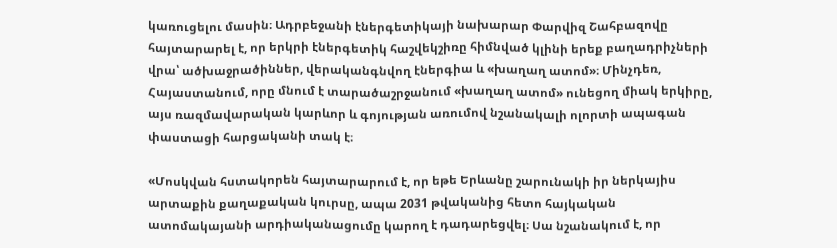կառուցելու մասին։ Ադրբեջանի էներգետիկայի նախարար Փարվիզ Շահբազովը հայտարարել է, որ երկրի էներգետիկ հաշվեկշիռը հիմնված կլինի երեք բաղադրիչների վրա՝ ածխաջրածիններ, վերականգնվող էներգիա և «խաղաղ ատոմ»։ Մինչդեռ, Հայաստանում, որը մնում է տարածաշրջանում «խաղաղ ատոմ» ունեցող միակ երկիրը, այս ռազմավարական կարևոր և գոյության առումով նշանակալի ոլորտի ապագան փաստացի հարցականի տակ է։

«Մոսկվան հստակորեն հայտարարում է, որ եթե Երևանը շարունակի իր ներկայիս արտաքին քաղաքական կուրսը, ապա 2031 թվականից հետո հայկական ատոմակայանի արդիականացումը կարող է դադարեցվել։ Սա նշանակում է, որ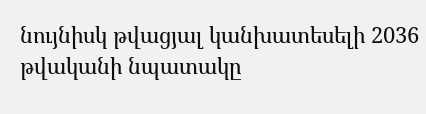նույնիսկ թվացյալ կանխատեսելի 2036 թվականի նպատակը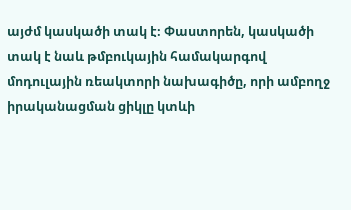այժմ կասկածի տակ է։ Փաստորեն, կասկածի տակ է նաև թմբուկային համակարգով մոդուլային ռեակտորի նախագիծը, որի ամբողջ իրականացման ցիկլը կտևի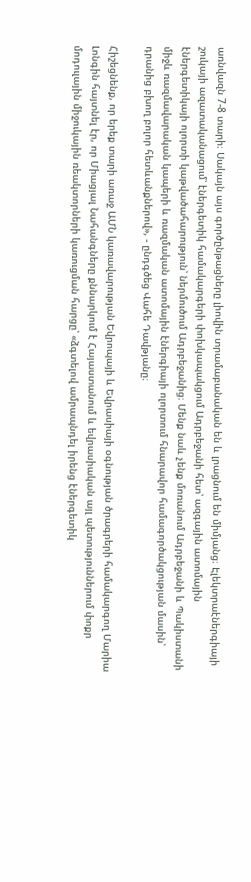առնվազն 7-8 տարի։ Սակայն այս գործընթացները լիովին տրամաբանական են և լրացնում են միմյանց։ Էլեկտրաէներգիայի շուկայի ազատականացում՝ էներգետիկ համակարգերի փոխկապակցում Ադրբեջանի հետ՝ ազգային ատոմային էներգետիկայի ոլորտի կաթվածահարություն՝ ներմուծում Ադրբեջանից։ Մենք նաև չենք մոռանում Ադրբեջանի և Պակիստանի միջև ռազմավարական կապերի և ռազմական ատոմային էներգիայի ոլորտում հնարավոր համագործակցության մասին՝ դրանից բխող բոլոր հետևանքներով», - ընդգծեց Վահե Դավթյանը։

Հիշեցնենք, որ երեք տարի առաջ ԱՄՆ կառավարության Եվրոպայի և Եվրասիայի օգնության ծրագրերի համակարգող Մարիա Լոնգին հայտնել էր, որ Միացյալ Նահանգները քննարկում է Հայաստանում և եվրասիական այլ պետություններում փոքր մոդուլային միջուկային ռեակտորների կառուցման հարցը՝ «ձգտելով ամրապնդել իրենց էներգետիկ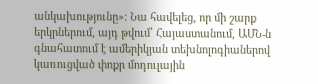անկախությունը»։ Նա հավելեց, որ մի շարք երկրներում, այդ թվում՝ Հայաստանում, ԱՄՆ-ն գնահատում է ամերիկյան տեխնոլոգիաներով կառուցված փոքր մոդուլային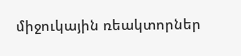միջուկային ռեակտորներ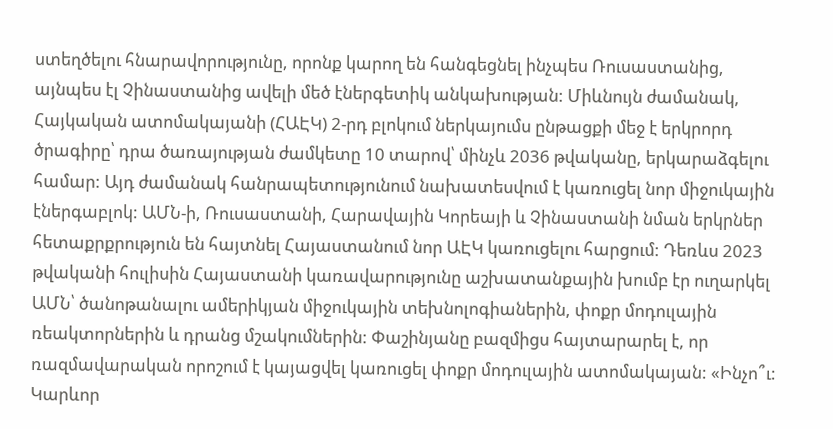ստեղծելու հնարավորությունը, որոնք կարող են հանգեցնել ինչպես Ռուսաստանից, այնպես էլ Չինաստանից ավելի մեծ էներգետիկ անկախության: Միևնույն ժամանակ, Հայկական ատոմակայանի (ՀԱԷԿ) 2-րդ բլոկում ներկայումս ընթացքի մեջ է երկրորդ ծրագիրը՝ դրա ծառայության ժամկետը 10 տարով՝ մինչև 2036 թվականը, երկարաձգելու համար: Այդ ժամանակ հանրապետությունում նախատեսվում է կառուցել նոր միջուկային էներգաբլոկ: ԱՄՆ-ի, Ռուսաստանի, Հարավային Կորեայի և Չինաստանի նման երկրներ հետաքրքրություն են հայտնել Հայաստանում նոր ԱԷԿ կառուցելու հարցում: Դեռևս 2023 թվականի հուլիսին Հայաստանի կառավարությունը աշխատանքային խումբ էր ուղարկել ԱՄՆ՝ ծանոթանալու ամերիկյան միջուկային տեխնոլոգիաներին, փոքր մոդուլային ռեակտորներին և դրանց մշակումներին: Փաշինյանը բազմիցս հայտարարել է, որ ռազմավարական որոշում է կայացվել կառուցել փոքր մոդուլային ատոմակայան: «Ինչո՞ւ: Կարևոր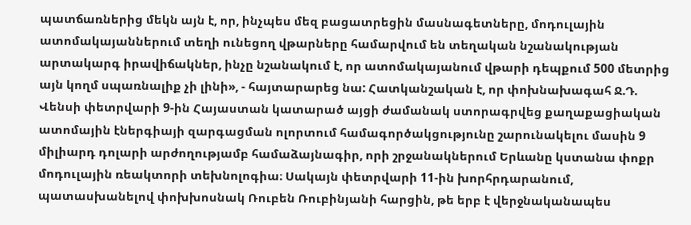պատճառներից մեկն այն է, որ, ինչպես մեզ բացատրեցին մասնագետները, մոդուլային ատոմակայաններում տեղի ունեցող վթարները համարվում են տեղական նշանակության արտակարգ իրավիճակներ, ինչը նշանակում է, որ ատոմակայանում վթարի դեպքում 500 մետրից այն կողմ սպառնալիք չի լինի», - հայտարարեց նա: Հատկանշական է, որ փոխնախագահ Ջ.Դ. Վենսի փետրվարի 9-ին Հայաստան կատարած այցի ժամանակ ստորագրվեց քաղաքացիական ատոմային էներգիայի զարգացման ոլորտում համագործակցությունը շարունակելու մասին 9 միլիարդ դոլարի արժողությամբ համաձայնագիր, որի շրջանակներում Երևանը կստանա փոքր մոդուլային ռեակտորի տեխնոլոգիա։ Սակայն փետրվարի 11-ին խորհրդարանում, պատասխանելով փոխխոսնակ Ռուբեն Ռուբինյանի հարցին, թե երբ է վերջնականապես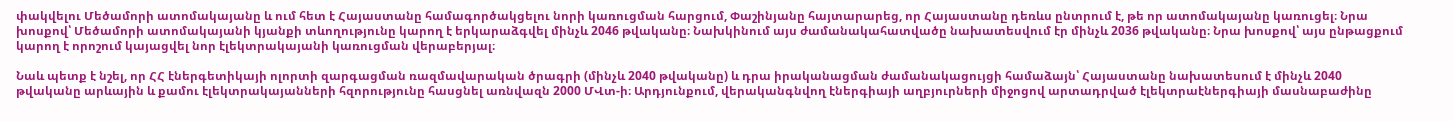փակվելու Մեծամորի ատոմակայանը և ում հետ է Հայաստանը համագործակցելու նորի կառուցման հարցում, Փաշինյանը հայտարարեց, որ Հայաստանը դեռևս ընտրում է, թե որ ատոմակայանը կառուցել։ Նրա խոսքով՝ Մեծամորի ատոմակայանի կյանքի տևողությունը կարող է երկարաձգվել մինչև 2046 թվականը։ Նախկինում այս ժամանակահատվածը նախատեսվում էր մինչև 2036 թվականը։ Նրա խոսքով՝ այս ընթացքում կարող է որոշում կայացվել նոր էլեկտրակայանի կառուցման վերաբերյալ։

Նաև պետք է նշել, որ ՀՀ էներգետիկայի ոլորտի զարգացման ռազմավարական ծրագրի (մինչև 2040 թվականը) և դրա իրականացման ժամանակացույցի համաձայն՝ Հայաստանը նախատեսում է մինչև 2040 թվականը արևային և քամու էլեկտրակայանների հզորությունը հասցնել առնվազն 2000 ՄՎտ-ի։ Արդյունքում, վերականգնվող էներգիայի աղբյուրների միջոցով արտադրված էլեկտրաէներգիայի մասնաբաժինը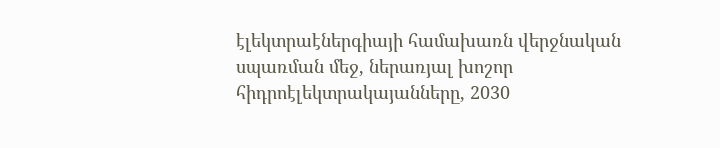էլեկտրաէներգիայի համախառն վերջնական սպառման մեջ, ներառյալ խոշոր հիդրոէլեկտրակայանները, 2030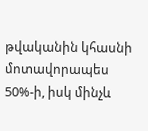թվականին կհասնի մոտավորապես 50%-ի, իսկ մինչև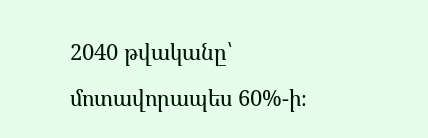2040 թվականը՝ մոտավորապես 60%-ի։